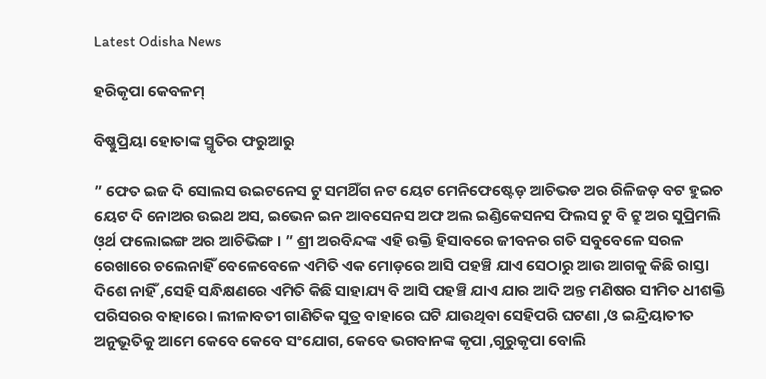Latest Odisha News

ହରିକୃପା କେବଳମ୍

ବିଷ୍ଣୁପ୍ରିୟା ହୋତାଙ୍କ ସ୍ମୃତିର ଫରୁଆରୁ

” ଫେତ ଇଜ ଦି ସୋଲସ ଉଇଟନେସ ଟୁ ସମଥିଁଗ ନଟ ୟେଟ ମେନିଫେଷ୍ଟେଡ଼ ଆଚିଭଡ ଅର ରିଳିଜଡ଼ ବଟ ହୁଇଚ ୟେଟ ଦି ନୋଅର ଉଇଥ ଅସ, ଇଭେନ ଇନ ଆବସେନସ ଅଫ ଅଲ ଇଣ୍ଡିକେସନସ ଫିଲସ ଟୁ ବି ଟ୍ରୁ ଅର ସୁପ୍ରିମଲି ଓ଼ର୍ଥ ଫଲୋଇଙ୍ଗ ଅର ଆଚିଭିଙ୍ଗ । ” ଶ୍ରୀ ଅରବିନ୍ଦଙ୍କ ଏହି ଉକ୍ତି ହିସାବରେ ଜୀବନର ଗତି ସବୁବେଳେ ସରଳ ରେଖାରେ ଚଲେନାହିଁ ବେଳେବେଳେ ଏମିତି ଏକ ମୋଡ଼ରେ ଆସି ପହଞ୍ଚି ଯାଏ ସେଠାରୁ ଆଉ ଆଗକୁ କିଛି ରାସ୍ତା ଦିଶେ ନାହିଁ ,ସେହି ସନ୍ଧିକ୍ଷଣରେ ଏମିତି କିଛି ସାହାଯ୍ୟ ବି ଆସି ପହଞ୍ଚି ଯାଏ ଯାର ଆଦି ଅନ୍ତ ମଣିଷର ସୀମିତ ଧୀଶକ୍ତି ପରିସରର ବାହାରେ। ଲୀଳାବତୀ ଗାଣିତିକ ସୁତ୍ର ବାହାରେ ଘଟି ଯାଉଥିବା ସେହିପରି ଘଟଣା ,ଓ ଇନ୍ଦ୍ରିୟାତୀତ ଅନୁଭୂତିକୁ ଆମେ କେବେ କେବେ ସଂଯୋଗ, କେବେ ଭଗବାନଙ୍କ କୃପା ,ଗୁରୁକୃପା ବୋଲି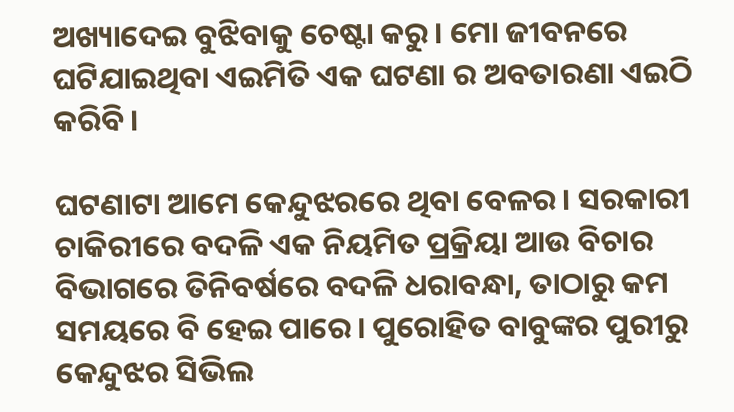ଅଖ୍ୟାଦେଇ ବୁଝିବାକୁ ଚେଷ୍ଟା କରୁ। ମୋ ଜୀବନରେ ଘଟିଯାଇଥିବା ଏଇମିତି ଏକ ଘଟଣା ର ଅବତାରଣା ଏଇଠି କରିବି।

ଘଟଣାଟା ଆମେ କେନ୍ଦୁଝରରେ ଥିବା ବେଳର। ସରକାରୀ ଚାକିରୀରେ ବଦଳି ଏକ ନିୟମିତ ପ୍ରକ୍ରିୟା ଆଉ ବିଚାର ବିଭାଗରେ ତିନିବର୍ଷରେ ବଦଳି ଧରାବନ୍ଧା, ତାଠାରୁ କମ ସମୟରେ ବି ହେଇ ପାରେ। ପୁରୋହିତ ବାବୁଙ୍କର ପୁରୀରୁ କେନ୍ଦୁଝର ସିଭିଲ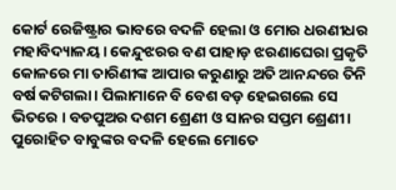କୋର୍ଟ ରେଜିଷ୍ଟ୍ରାର ଭାବରେ ବଦଳି ହେଲା ଓ ମୋର ଧରଣୀଧର ମହାବିଦ୍ୟାଳୟ। କେନ୍ଦୁଝରର ବଣ ପାହାଡ଼ ଝରଣାଘେରା ପ୍ରକୃତି କୋଳରେ ମା ତାରିଣୀଙ୍କ ଆପାର କରୁଣାରୁ ଅତି ଆନନ୍ଦରେ ତିନି ବର୍ଷ କଟିଗଲା। ପିଲାମାନେ ବି ବେଶ ବଡ଼ ହେଇଗଲେ ସେ ଭିତରେ । ବଡପୁଅର ଦଶମ ଶ୍ରେଣୀ ଓ ସାନର ସପ୍ତମ ଶ୍ରେଣୀ। ପୁରୋହିତ ବାବୁଙ୍କର ବଦଳି ହେଲେ ମୋତେ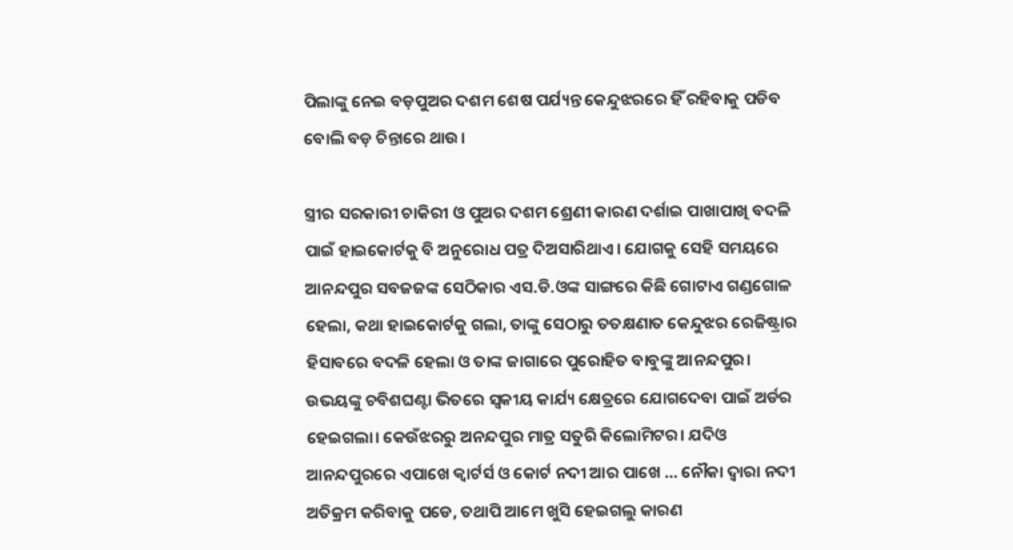ପିଲାଙ୍କୁ ନେଇ ବଡ଼ପୁଅର ଦଶମ ଶେଷ ପର୍ଯ୍ୟନ୍ତ କେନ୍ଦୁଝରରେ ହିଁ ରହିବାକୁ ପଡିବ ବୋଲି ବଡ଼ ଚିନ୍ତାରେ ଥାଉ।

ସ୍ତ୍ରୀର ସରକାରୀ ଚାକିରୀ ଓ ପୁଅର ଦଶମ ଶ୍ରେଣୀ କାରଣ ଦର୍ଶାଇ ପାଖାପାଖି ବଦଳି ପାଇଁ ହାଇକୋର୍ଟକୁ ବି ଅନୁରୋଧ ପତ୍ର ଦିଅସାରିଥାଏ। ଯୋଗକୁ ସେହି ସମୟରେ ଆନନ୍ଦପୁର ସବଜଜଙ୍କ ସେଠିକାର ଏସ.ଡି.ଓଙ୍କ ସାଙ୍ଗରେ କିଛି ଗୋଟାଏ ଗଣ୍ଡଗୋଳ ହେଲା, କଥା ହାଇକୋର୍ଟକୁ ଗଲା, ତାଙ୍କୁ ସେଠାରୁ ତତକ୍ଷଣାତ କେନ୍ଦୁଝର ରେଜିଷ୍ଟ୍ରାର ହିସାବରେ ବଦଳି ହେଲା ଓ ତାଙ୍କ ଜାଗାରେ ପୁରୋହିତ ବାବୁଙ୍କୁ ଆନନ୍ଦପୁର। ଉଭୟଙ୍କୁ ଚବିଶଘଣ୍ଟା ଭିତରେ ସ୍ଵକୀୟ କାର୍ଯ୍ୟ କ୍ଷେତ୍ରରେ ଯୋଗଦେବା ପାଇଁ ଅର୍ଡର ହେଇଗଲା। କେଉଁଝରରୁ ଅନନ୍ଦପୁର ମାତ୍ର ସତୁରି କିଲୋମିଟର। ଯଦିଓ ଆନନ୍ଦପୁରରେ ଏପାଖେ କ୍ୱାର୍ଟର୍ସ ଓ କୋର୍ଟ ନଦୀ ଆର ପାଖେ … ନୌକା ଦ୍ୱାରା ନଦୀ ଅତିକ୍ରମ କରିବାକୁ ପଡେ, ତଥାପି ଆମେ ଖୁସି ହେଇଗଲୁ କାରଣ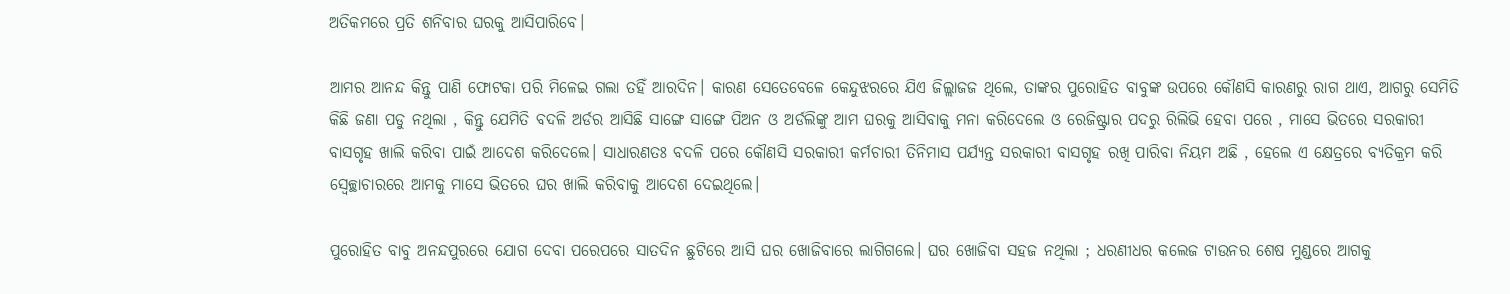ଅତିକମରେ ପ୍ରତି ଶନିବାର ଘରକୁ ଆସିପାରିବେ।

ଆମର ଆନନ୍ଦ କିନ୍ତୁ ପାଣି ଫୋଟକା ପରି ମିଳେଇ ଗଲା ତହିଁ ଆରଦିନ। କାରଣ ସେତେବେଳେ କେନ୍ଦୁଝରରେ ଯିଏ ଜିଲ୍ଲାଜଜ ଥିଲେ, ତାଙ୍କର ପୁରୋହିତ ବାବୁଙ୍କ ଉପରେ କୌଣସି କାରଣରୁ ରାଗ ଥାଏ, ଆଗରୁ ସେମିତି କିଛି ଜଣା ପଡୁ ନଥିଲା , କିନ୍ତୁ ଯେମିତି ବଦଳି ଅର୍ଡର ଆସିଛି ସାଙ୍ଗେ ସାଙ୍ଗେ ପିଅନ ଓ ଅର୍ଡଲିଙ୍କୁ ଆମ ଘରକୁ ଆସିବାକୁ ମନା କରିଦେଲେ ଓ ରେଜିଷ୍ଟ୍ରାର ପଦରୁ ରିଲିଭି ହେବା ପରେ , ମାସେ ଭିତରେ ସରକାରୀ ବାସଗୃହ ଖାଲି କରିବା ପାଇଁ ଆଦେଶ କରିଦେଲେ। ସାଧାରଣତଃ ବଦଳି ପରେ କୌଣସି ସରକାରୀ କର୍ମଚାରୀ ତିନିମାସ ପର୍ଯ୍ୟନ୍ତ ସରକାରୀ ବାସଗୃହ ରଖି ପାରିବା ନିୟମ ଅଛି , ହେଲେ ଏ କ୍ଷେତ୍ରରେ ବ୍ୟତିକ୍ରମ କରି ସ୍ବେଚ୍ଛାଚାରରେ ଆମକୁ ମାସେ ଭିତରେ ଘର ଖାଲି କରିବାକୁ ଆଦେଶ ଦେଇଥିଲେ।

ପୁରୋହିତ ବାବୁ ଅନନ୍ଦପୁରରେ ଯୋଗ ଦେବା ପରେପରେ ସାତଦିନ ଛୁଟିରେ ଆସି ଘର ଖୋଜିବାରେ ଲାଗିଗଲେ। ଘର ଖୋଜିବା ସହଜ ନଥିଲା ; ଧରଣୀଧର କଲେଜ ଟାଉନର ଶେଷ ମୁଣ୍ଡରେ ଆଗକୁ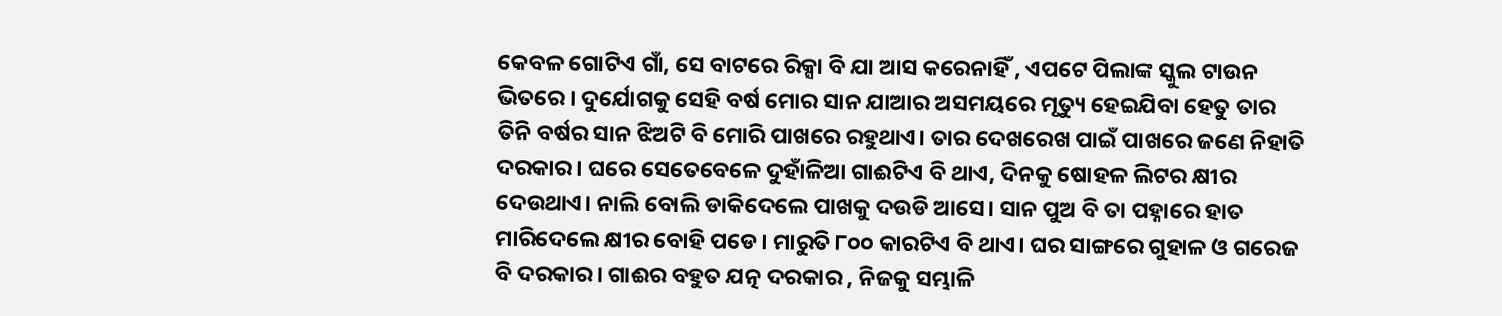କେବଳ ଗୋଟିଏ ଗାଁ, ସେ ବାଟରେ ରିକ୍ସା ବି ଯା ଆସ କରେନାହିଁ , ଏପଟେ ପିଲାଙ୍କ ସ୍କୁଲ ଟାଉନ ଭିତରେ । ଦୁର୍ଯୋଗକୁ ସେହି ବର୍ଷ ମୋର ସାନ ଯାଆର ଅସମୟରେ ମୃତ୍ୟୁ ହେଇଯିବା ହେତୁ ତାର ତିନି ବର୍ଷର ସାନ ଝିଅଟି ବି ମୋରି ପାଖରେ ରହୁଥାଏ। ତାର ଦେଖରେଖ ପାଇଁ ପାଖରେ ଜଣେ ନିହାତି ଦରକାର। ଘରେ ସେତେବେଳେ ଦୁହାଁଳିଆ ଗାଈଟିଏ ବି ଥାଏ, ଦିନକୁ ଷୋହଳ ଲିଟର କ୍ଷୀର ଦେଉଥାଏ। ନାଲି ବୋଲି ଡାକିଦେଲେ ପାଖକୁ ଦଉଡି ଆସେ। ସାନ ପୁଅ ବି ତା ପହ୍ନାରେ ହାତ ମାରିଦେଲେ କ୍ଷୀର ବୋହି ପଡେ। ମାରୁତି ୮୦୦ କାରଟିଏ ବି ଥାଏ। ଘର ସାଙ୍ଗରେ ଗୁହାଳ ଓ ଗରେଜ ବି ଦରକାର। ଗାଈର ବହୁତ ଯତ୍ନ ଦରକାର , ନିଜକୁ ସମ୍ଭାଳି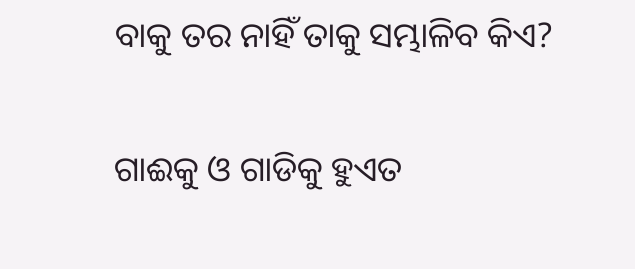ବାକୁ ତର ନାହିଁ ତାକୁ ସମ୍ଭାଳିବ କିଏ?

ଗାଈକୁ ଓ ଗାଡିକୁ ହୁଏତ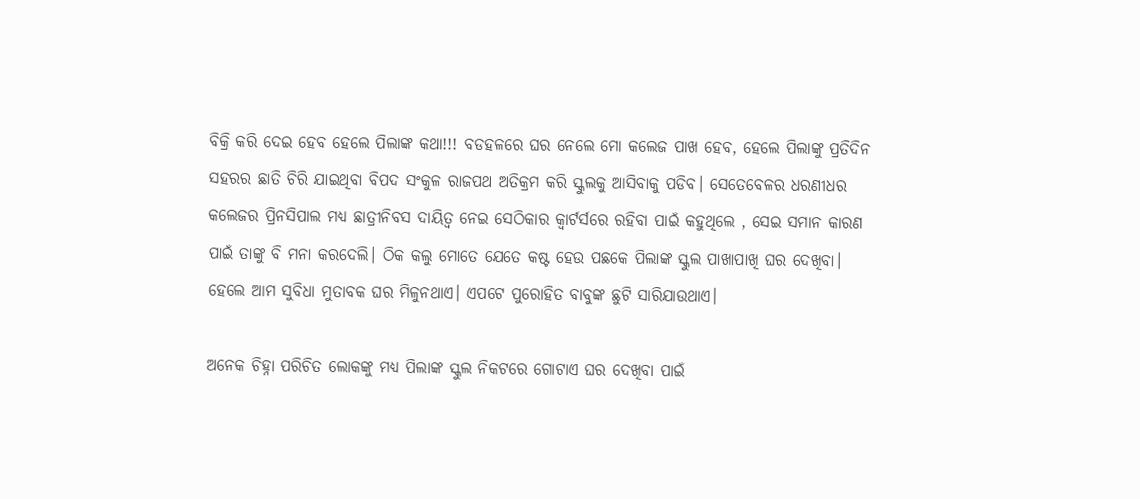ବିକ୍ରି କରି ଦେଇ ହେବ ହେଲେ ପିଲାଙ୍କ କଥା!!! ବଡହଳରେ ଘର ନେଲେ ମୋ କଲେଜ ପାଖ ହେବ, ହେଲେ ପିଲାଙ୍କୁ ପ୍ରତିଦିନ ସହରର ଛାତି ଚିରି ଯାଇଥିବା ବିପଦ ସଂକୁଳ ରାଜପଥ ଅତିକ୍ରମ କରି ସ୍କୁଲକୁ ଆସିବାକୁ ପଡିବ। ସେତେବେଳର ଧରଣୀଧର କଲେଜର ପ୍ରିନସିପାଲ ମଧ୍ୟ ଛାତ୍ରୀନିବସ ଦାୟିତ୍ୱ ନେଇ ସେଠିକାର କ୍ୱାର୍ଟର୍ସରେ ରହିବା ପାଇଁ କହୁଥିଲେ , ସେଇ ସମାନ କାରଣ ପାଇଁ ତାଙ୍କୁ ବି ମନା କରଦେଲି। ଠିକ କଲୁ ମୋତେ ଯେତେ କଷ୍ଟ ହେଉ ପଛକେ ପିଲାଙ୍କ ସ୍କୁଲ ପାଖାପାଖି ଘର ଦେଖିବା। ହେଲେ ଆମ ସୁବିଧା ମୁତାବକ ଘର ମିଳୁନଥାଏ। ଏପଟେ ପୁରୋହିତ ବାବୁଙ୍କ ଛୁଟି ସାରିଯାଉଥାଏ।

ଅନେକ ଚିହ୍ନା ପରିଚିତ ଲୋକଙ୍କୁ ମଧ୍ୟ ପିଲାଙ୍କ ସ୍କୁଲ ନିକଟରେ ଗୋଟାଏ ଘର ଦେଖିବା ପାଇଁ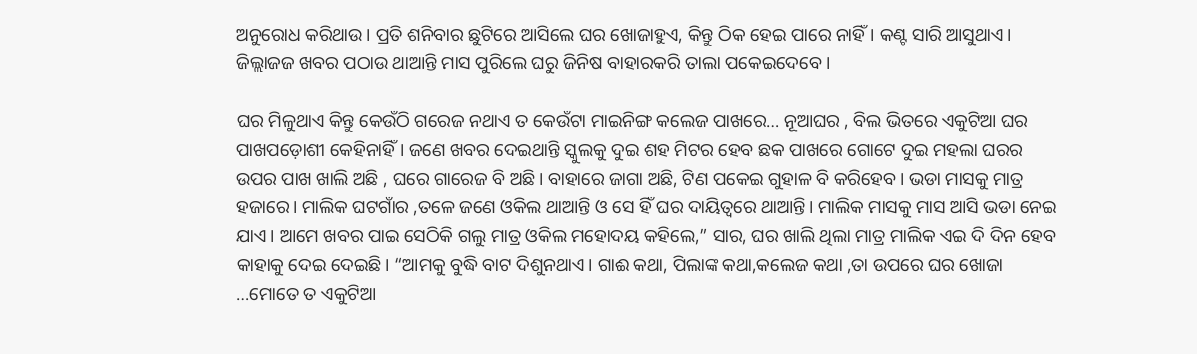ଅନୁରୋଧ କରିଥାଉ। ପ୍ରତି ଶନିବାର ଛୁଟିରେ ଆସିଲେ ଘର ଖୋଜାହୁଏ, କିନ୍ତୁ ଠିକ ହେଇ ପାରେ ନାହିଁ। କଣ୍ଟ ସାରି ଆସୁଥାଏ। ଜିଲ୍ଲାଜଜ ଖବର ପଠାଉ ଥାଆନ୍ତି ମାସ ପୁରିଲେ ଘରୁ ଜିନିଷ ବାହାରକରି ତାଲା ପକେଇଦେବେ।

ଘର ମିଳୁଥାଏ କିନ୍ତୁ କେଉଁଠି ଗରେଜ ନଥାଏ ତ କେଉଁଟା ମାଇନିଙ୍ଗ କଲେଜ ପାଖରେ… ନୂଆଘର , ବିଲ ଭିତରେ ଏକୁଟିଆ ଘର ପାଖପଡ଼ୋଶୀ କେହିନାହିଁ। ଜଣେ ଖବର ଦେଇଥାନ୍ତି ସ୍କୁଲକୁ ଦୁଇ ଶହ ମିଟର ହେବ ଛକ ପାଖରେ ଗୋଟେ ଦୁଇ ମହଲା ଘରର ଉପର ପାଖ ଖାଲି ଅଛି , ଘରେ ଗାରେଜ ବି ଅଛି। ବାହାରେ ଜାଗା ଅଛି, ଟିଣ ପକେଇ ଗୁହାଳ ବି କରିହେବ। ଭଡା ମାସକୁ ମାତ୍ର ହଜାରେ। ମାଲିକ ଘଟଗାଁର ,ତଳେ ଜଣେ ଓକିଲ ଥାଆନ୍ତି ଓ ସେ ହିଁ ଘର ଦାୟିତ୍ୱରେ ଥାଆନ୍ତି। ମାଲିକ ମାସକୁ ମାସ ଆସି ଭଡା ନେଇ ଯାଏ। ଆମେ ଖବର ପାଇ ସେଠିକି ଗଲୁ ମାତ୍ର ଓକିଲ ମହୋଦୟ କହିଲେ,” ସାର, ଘର ଖାଲି ଥିଲା ମାତ୍ର ମାଲିକ ଏଇ ଦି ଦିନ ହେବ କାହାକୁ ଦେଇ ଦେଇଛି। “ଆମକୁ ବୁଦ୍ଧି ବାଟ ଦିଶୁନଥାଏ। ଗାଈ କଥା, ପିଲାଙ୍କ କଥା,କଲେଜ କଥା ,ତା ଉପରେ ଘର ଖୋଜା …ମୋତେ ତ ଏକୁଟିଆ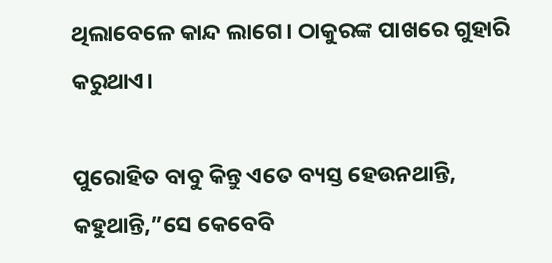ଥିଲାବେଳେ କାନ୍ଦ ଲାଗେ। ଠାକୁରଙ୍କ ପାଖରେ ଗୁହାରି କରୁଥାଏ।

ପୁରୋହିତ ବାବୁ କିନ୍ତୁ ଏତେ ବ୍ୟସ୍ତ ହେଉନଥାନ୍ତି, କହୁଥାନ୍ତି,”ସେ କେବେବି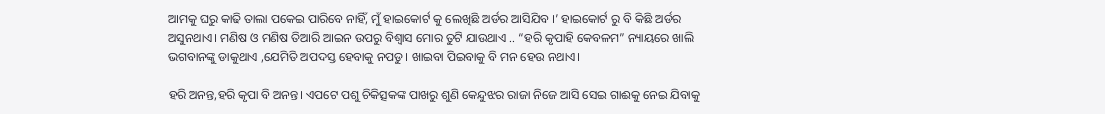ଆମକୁ ଘରୁ କାଢି ତାଲା ପକେଇ ପାରିବେ ନାହିଁ, ମୁଁ ହାଇକୋର୍ଟ କୁ ଲେଖିଛି ଅର୍ଡର ଆସିଯିବ ।’ ହାଇକୋର୍ଟ ରୁ ବି କିଛି ଅର୍ଡର ଅସୁନଥାଏ। ମଣିଷ ଓ ମଣିଷ ତିଆରି ଆଇନ ଉପରୁ ବିଶ୍ୱାସ ମୋର ତୁଟି ଯାଉଥାଏ .. “ହରି କୃପାହି କେବଳମ” ନ୍ୟାୟରେ ଖାଲି ଭଗବାନଙ୍କୁ ଡାକୁଥାଏ ,ଯେମିତି ଅପଦସ୍ତ ହେବାକୁ ନପଡୁ। ଖାଇବା ପିଇବାକୁ ବି ମନ ହେଉ ନଥାଏ।

ହରି ଅନନ୍ତ,ହରି କୃପା ବି ଅନନ୍ତ। ଏପଟେ ପଶୁ ଚିକିତ୍ସକଙ୍କ ପାଖରୁ ଶୁଣି କେନ୍ଦୁଝର ରାଜା ନିଜେ ଆସି ସେଇ ଗାଈକୁ ନେଇ ଯିବାକୁ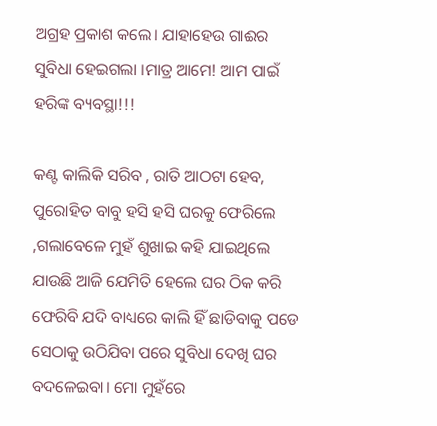ଅଗ୍ରହ ପ୍ରକାଶ କଲେ। ଯାହାହେଉ ଗାଈର ସୁବିଧା ହେଇଗଲା ।ମାତ୍ର ଆମେ! ଆମ ପାଇଁ ହରିଙ୍କ ବ୍ୟବସ୍ଥା!!!

କଣ୍ଟ କାଲିକି ସରିବ , ରାତି ଆଠଟା ହେବ, ପୁରୋହିତ ବାବୁ ହସି ହସି ଘରକୁ ଫେରିଲେ ,ଗଲାବେଳେ ମୁହଁ ଶୁଖାଇ କହି ଯାଇଥିଲେ ଯାଉଛି ଆଜି ଯେମିତି ହେଲେ ଘର ଠିକ କରି ଫେରିବି ଯଦି ବାଧ୍ୟରେ କାଲି ହିଁ ଛାଡିବାକୁ ପଡେ ସେଠାକୁ ଉଠିଯିବା ପରେ ସୁବିଧା ଦେଖି ଘର ବଦଳେଇବା। ମୋ ମୁହଁରେ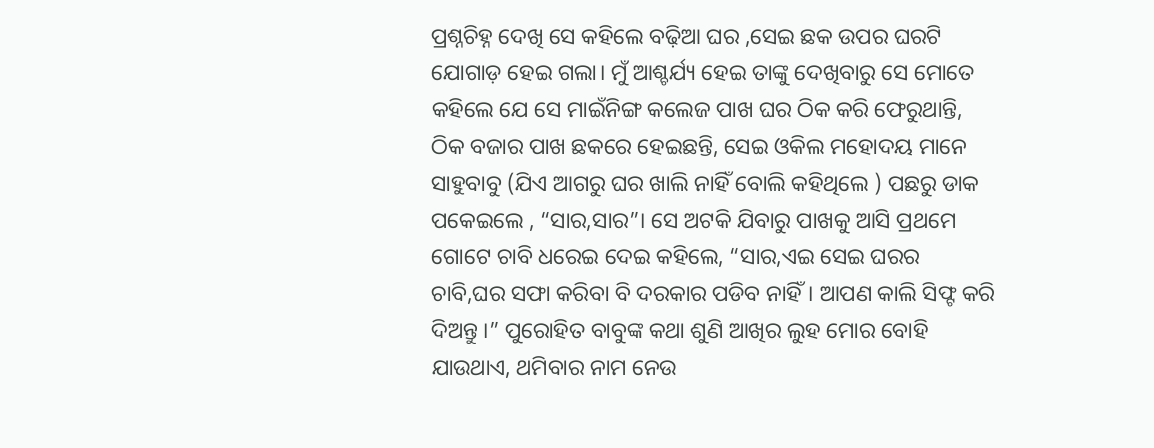ପ୍ରଶ୍ନଚିହ୍ନ ଦେଖି ସେ କହିଲେ ବଢ଼ିଆ ଘର ,ସେଇ ଛକ ଉପର ଘରଟି ଯୋଗାଡ଼ ହେଇ ଗଲା। ମୁଁ ଆଶ୍ଚର୍ଯ୍ୟ ହେଇ ତାଙ୍କୁ ଦେଖିବାରୁ ସେ ମୋତେ କହିଲେ ଯେ ସେ ମାଇଁନିଙ୍ଗ କଲେଜ ପାଖ ଘର ଠିକ କରି ଫେରୁଥାନ୍ତି, ଠିକ ବଜାର ପାଖ ଛକରେ ହେଇଛନ୍ତି, ସେଇ ଓକିଲ ମହୋଦୟ ମାନେ ସାହୁବାବୁ (ଯିଏ ଆଗରୁ ଘର ଖାଲି ନାହିଁ ବୋଲି କହିଥିଲେ ) ପଛରୁ ଡାକ ପକେଇଲେ , “ସାର,ସାର”। ସେ ଅଟକି ଯିବାରୁ ପାଖକୁ ଆସି ପ୍ରଥମେ ଗୋଟେ ଚାବି ଧରେଇ ଦେଇ କହିଲେ, “ସାର,ଏଇ ସେଇ ଘରର ଚାବି,ଘର ସଫା କରିବା ବି ଦରକାର ପଡିବ ନାହିଁ। ଆପଣ କାଲି ସିଫ୍ଟ କରି ଦିଅନ୍ତୁ ।” ପୁରୋହିତ ବାବୁଙ୍କ କଥା ଶୁଣି ଆଖିର ଲୁହ ମୋର ବୋହି ଯାଉଥାଏ, ଥମିବାର ନାମ ନେଉ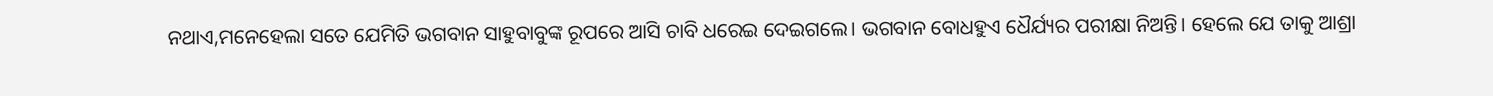ନଥାଏ,ମନେହେଲା ସତେ ଯେମିତି ଭଗବାନ ସାହୁବାବୁଙ୍କ ରୂପରେ ଆସି ଚାବି ଧରେଇ ଦେଇଗଲେ। ଭଗବାନ ବୋଧହୁଏ ଧୈର୍ଯ୍ୟର ପରୀକ୍ଷା ନିଅନ୍ତି। ହେଲେ ଯେ ତାକୁ ଆଶ୍ରା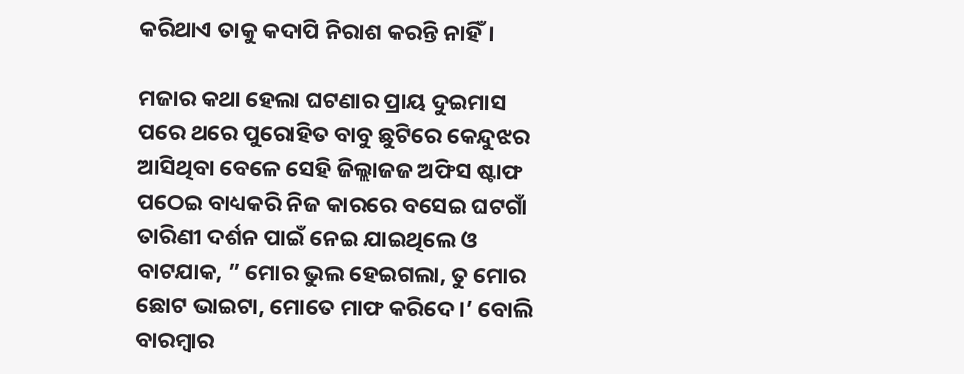କରିଥାଏ ତାକୁ କଦାପି ନିରାଶ କରନ୍ତି ନାହିଁ।

ମଜାର କଥା ହେଲା ଘଟଣାର ପ୍ରାୟ ଦୁଇମାସ ପରେ ଥରେ ପୁରୋହିତ ବାବୁ ଛୁଟିରେ କେନ୍ଦୁଝର ଆସିଥିବା ବେଳେ ସେହି ଜିଲ୍ଲାଜଜ ଅଫିସ ଷ୍ଟାଫ ପଠେଇ ବାଧ୍ୟକରି ନିଜ କାରରେ ବସେଇ ଘଟଗାଁ ତାରିଣୀ ଦର୍ଶନ ପାଇଁ ନେଇ ଯାଇଥିଲେ ଓ ବାଟଯାକ, ” ମୋର ଭୁଲ ହେଇଗଲା, ତୁ ମୋର ଛୋଟ ଭାଇଟା, ମୋତେ ମାଫ କରିଦେ।’ ବୋଲି ବାରମ୍ବାର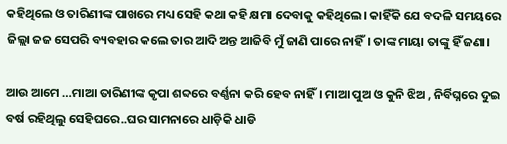କହିଥିଲେ ଓ ତାରିଣୀଙ୍କ ପାଖରେ ମଧ୍ୟ ସେହି କଥା କହି କ୍ଷମା ଦେବାକୁ କହିଥିଲେ। କାହିଁକି ଯେ ବଦଳି ସମୟରେ ଜିଲ୍ଲା ଜଜ ସେପରି ବ୍ୟବହାର କଲେ ତାର ଆଦି ଅନ୍ତ ଆଜିବି ମୁଁ ଜାଣି ପାରେ ନାହିଁ। ତାଙ୍କ ମାୟା ତାଙ୍କୁ ହିଁ ଜଣା।

ଆଉ ଆମେ …ମାଆ ତାରିଣୀଙ୍କ କୃପା ଶବ୍ଦରେ ବର୍ଣ୍ଣନା କରି ହେବ ନାହିଁ। ମାଆ ପୁଅ ଓ କୁନି ଝିଅ , ନିର୍ବିଘ୍ନରେ ଦୁଇ ବର୍ଷ ରହିଥିଲୁ ସେହିଘରେ..ଘର ସାମନାରେ ଧାଡ଼ିକି ଧାଡି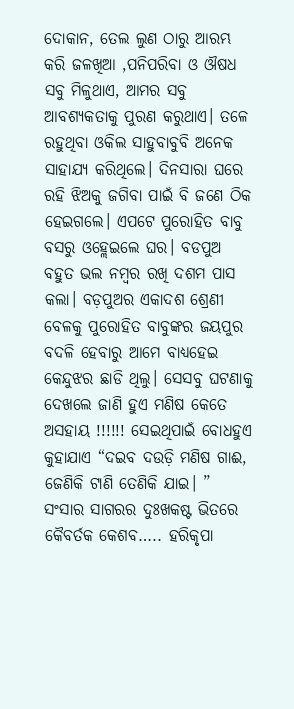ଦୋକାନ, ତେଲ ଲୁଣ ଠାରୁ ଆରମ୍ଭ କରି ଜଳଖିଆ ,ପନିପରିବା ଓ ଔଷଧ ସବୁ ମିଳୁଥାଏ, ଆମର ସବୁ ଆବଶ୍ୟକତାକୁ ପୁରଣ କରୁଥାଏ। ତଳେ ରହୁଥିବା ଓକିଲ ସାହୁବାବୁବି ଅନେକ ସାହାଯ୍ୟ କରିଥିଲେ। ଦିନସାରା ଘରେ ରହି ଝିଅକୁ ଜଗିବା ପାଇଁ ବି ଜଣେ ଠିକ ହେଇଗଲେ। ଏପଟେ ପୁରୋହିତ ବାବୁ ବସରୁ ଓହ୍ଲେଇଲେ ଘର। ବଡପୁଅ ବହୁତ ଭଲ ନମ୍ବର ରଖି ଦଶମ ପାସ କଲା। ବଡ଼ପୁଅର ଏକାଦଶ ଶ୍ରେଣୀ ବେଳକୁ ପୁରୋହିତ ବାବୁଙ୍କର ଜୟପୁର ବଦଳି ହେବାରୁ ଆମେ ବାଧ୍ୟହେଇ କେନ୍ଦୁଝର ଛାଡି ଥିଲୁ। ସେସବୁ ଘଟଣାକୁ ଦେଖଲେ ଜାଣି ହୁଏ ମଣିଷ କେତେ ଅସହାୟ !!!!!! ସେଇଥିପାଇଁ ବୋଧହୁଏ କୁହାଯାଏ “ଦଇବ ଦଉଡ଼ି ମଣିଷ ଗାଈ, ଜେଣିକି ଟାଣି ତେଣିକି ଯାଇ। ” ସଂସାର ସାଗରର ଦୁଃଖକଷ୍ଟ ଭିତରେ କୈବର୍ତକ କେଶବ….. ହରିକୃପା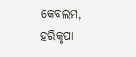କେବଲମ, ହରିକୃପା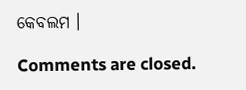କେବଲମ ।

Comments are closed.